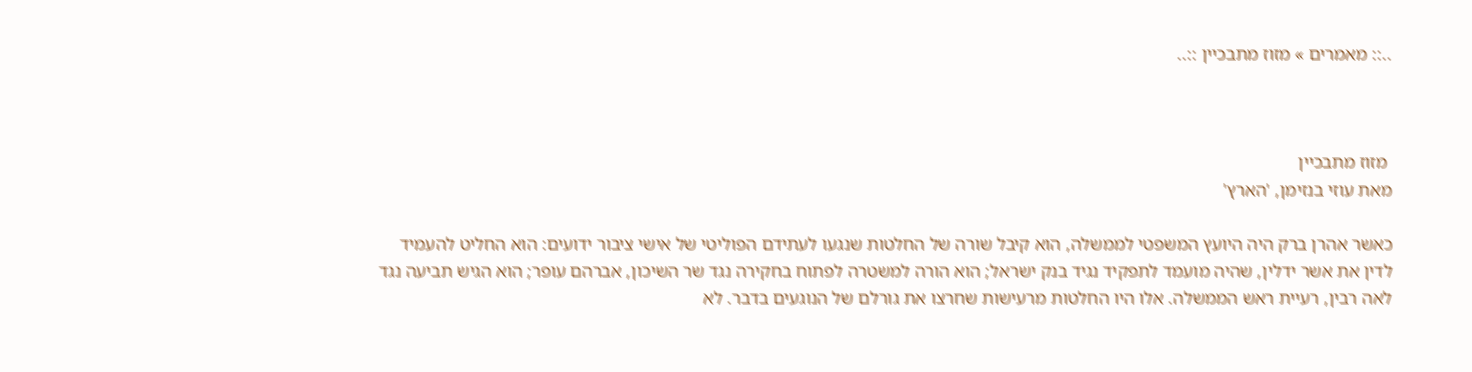..:: מאמרים » מזוז מתבכיין ::..



 מזוז מתבכיין
מאת עוזי בנזימן, 'הארץ'

כאשר אהרן ברק היה היועץ המשפטי לממשלה, הוא קיבל שורה של החלטות שנגעו לעתידם הפוליטי של אישי ציבור ידועים: הוא החליט להעמיד לדין את אשר ידלין, שהיה מועמד לתפקיד נגיד בנק ישראל; הוא הורה למשטרה לפתוח בחקירה נגד שר השיכון, אברהם עופר; הוא הגיש תביעה נגד לאה רבין, רעיית ראש הממשלה. אלו היו החלטות מרעישות שחרצו את גורלם של הנוגעים בדבר. לא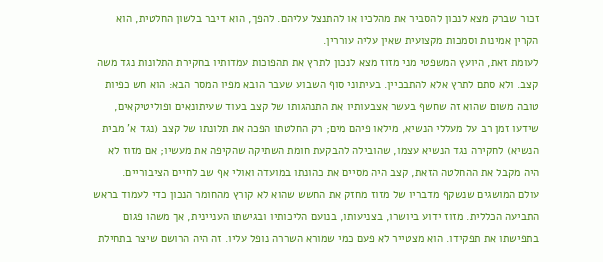זכור שברק מצא לנכון להסביר את מהלכיו או להתנצל עליהם. להפך, הוא דיבר בלשון החלטית, הוא הקרין אמינות וסמכות מקצועית שאין עליה עוררין.
לעומת זאת, היועץ המשפטי מני מזוז מצא לנכון לתרץ את תהפוכות עמדותיו בחקירת התלונות נגד משה קצב. ולא סתם לתרץ אלא להתבכיין. בעיתוני סוף השבוע שעבר הובא מפיו המסר הבא: הוא חש כפיות טובה משום שהוא זה שחשף בעשר אצבעותיו את התנהגותו של קצב בעוד שעיתונאים ופוליטיקאים, שידעו זמן רב על מעללי הנשיא, מילאו פיהם מים; רק החלטתו הפכה את תלונתו של קצב (נגד א' מבית הנשיא) לחקירה נגד הנשיא עצמו, שהובילה להבקעת חומת השתיקה שהקיפה את מעשיו; אם מזוז לא היה מקבל את ההחלטה הזאת, קצב היה מסיים את כהונתו במועדה ואולי אף שב לחיים הציבוריים.
עולם המושגים שנשקף מדבריו של מזוז מחזק את החשש שהוא לא קורץ מהחומר הנכון כדי לעמוד בראש התביעה הכללית. מזוז ידוע ביושרו, בצניעותו, בנועם הליכותיו ובגישתו העניינית, אך משהו פגום בתפישתו את תפקידו. הוא מצטייר לא פעם כמי שמורא השררה נופל עליו. זה היה הרושם שיצר בתחילת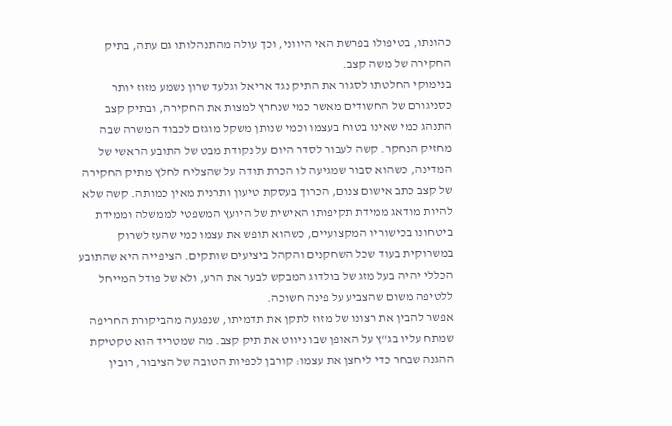כהונתו, בטיפולו בפרשת האי היווני, וכך עולה מהתנהלותו גם עתה, בתיק החקירה של משה קצב.
בנימוקי החלטתו לסגור את התיק נגד אריאל וגלעד שרון נשמע מזוז יותר כסניגורם של החשודים מאשר כמי שנחרץ למצות את החקירה, ובתיק קצב התנהג כמי שאינו בטוח בעצמו וכמי שנותן משקל מוגזם לכבוד המשרה שבה מחזיק הנחקר. קשה לעבור לסדר היום על נקודת מבט של התובע הראשי של המדינה, כשהוא סבור שמגיעה לו הכרת תודה על שהצליח לחלץ מתיק החקירה של קצב כתב אישום צנום, הכרוך בעסקת טיעון ותרנית מאין כמותה. קשה שלא להיות מודאג ממידת תקיפותו האישית של היועץ המשפטי לממשלה וממידת ביטחונו בכישוריו המקצועיים, כשהוא תופש את עצמו כמי שהעז לשרוק במשרוקית בעוד שכל השחקנים והקהל ביציעים שותקים. הציפייה היא שהתובע הכללי יהיה בעל מזג של בולדוג המבקש לבער את הרע, ולא של פודל המייחל ללטיפה משום שהצביע על פינה חשוכה.
אפשר להבין את רצונו של מזוז לתקן את תדמיתו, שנפגעה מהביקורת החריפה שמתח עליו בג"ץ על האופן שבו ניווט את תיק קצב. מה שמטריד הוא טקטיקת ההגנה שבחר כדי ליחצן את עצמו: קורבן לכפיות הטובה של הציבור, רובין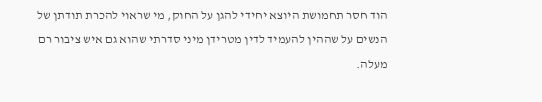הוד חסר תחמושת היוצא יחידי להגן על החוק, מי שראוי להכרת תודתן של הנשים על שההין להעמיד לדין מטרידן מיני סדרתי שהוא גם איש ציבור רם מעלה.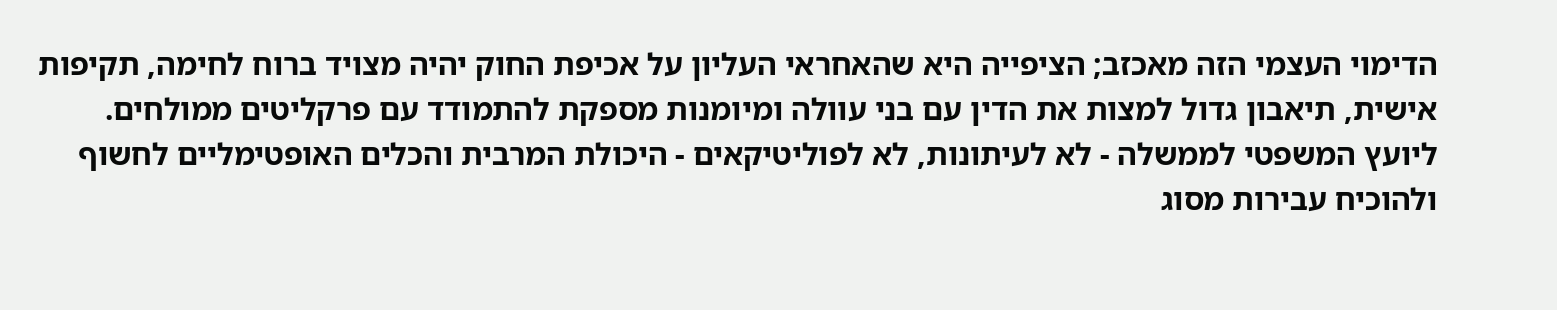הדימוי העצמי הזה מאכזב; הציפייה היא שהאחראי העליון על אכיפת החוק יהיה מצויד ברוח לחימה, תקיפות אישית, תיאבון גדול למצות את הדין עם בני עוולה ומיומנות מספקת להתמודד עם פרקליטים ממולחים. ליועץ המשפטי לממשלה - לא לעיתונות, לא לפוליטיקאים - היכולת המרבית והכלים האופטימליים לחשוף ולהוכיח עבירות מסוג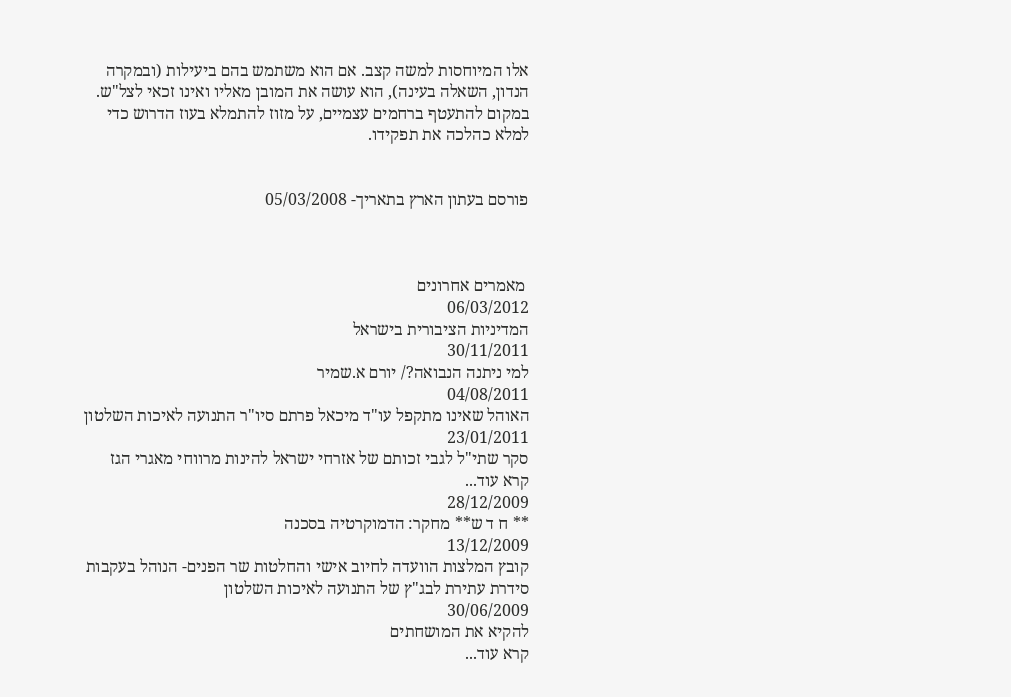אלו המיוחסות למשה קצב. אם הוא משתמש בהם ביעילות (ובמקרה הנדון, השאלה בעינה), הוא עושה את המובן מאליו ואינו זכאי לצל"ש. במקום להתעטף ברחמים עצמיים, על מזוז להתמלא בעוז הדרוש כדי למלא כהלכה את תפקידו.


פורסם בעתון הארץ בתאריך- 05/03/2008



 מאמרים אחרונים
06/03/2012
המדיניות הציבורית בישראל
30/11/2011
למי ניתנה הנבואה?/ יורם א.שמיר
04/08/2011
האוהל שאינו מתקפל עו"ד מיכאל פרתם סיו"ר התנועה לאיכות השלטון
23/01/2011
סקר שתי"ל לגבי זכותם של אזרחי ישראל להינות מרווחי מאגרי הגז
קרא עוד...
28/12/2009
** ח ד ש** מחקר: הדמוקרטיה בסכנה
13/12/2009
קובץ המלצות הוועדה לחיוב אישי והחלטות שר הפנים- הנוהל בעקבות סידרת עתירת לבג"ץ של התנועה לאיכות השלטון
30/06/2009
להקיא את המושחתים
קרא עוד...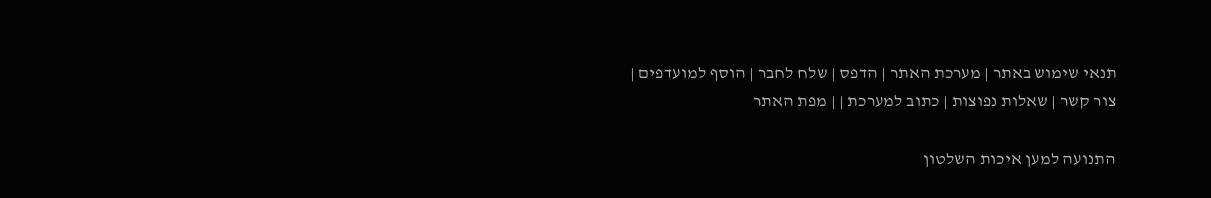תנאי שימוש באתר | מערכת האתר | הדפס | שלח לחבר | הוסף למועדפים | צור קשר | שאלות נפוצות | כתוב למערכת | | מפת האתר

התנועה למען איכות השלטון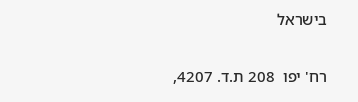בישראל

רח' יפו  208 ת.ד. 4207,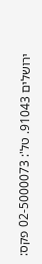ירושלים 91043. טל': 02-5000073 פקס: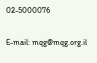02-5000076

E-mail: mqg@mqg.org.il